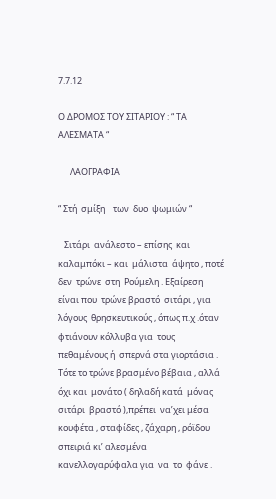7.7.12

Ο ΔΡΟΜΟΣ ΤΟΥ ΣΙΤΑΡΙΟΥ : “ ΤΑ ΑΛΕΣΜΑΤΑ “

      ΛΑΟΓΡΑΦΙΑ

“ Στή  σμίξη    των  δυο  ψωμιών “

   Σιτάρι  ανάλεστο – επίσης  και  καλαμπόκι – και  μάλιστα  άψητο , ποτέ δεν  τρώνε  στη  Ρούμελη . Εξαίρεση είναι που  τρώνε βραστό  σιτάρι , για  λόγους  θρησκευτικούς , όπως π.χ .όταν φτιάνουν κόλλυβα για  τους  πεθαμένους ή  σπερνά στα γιορτάσια . Τότε το τρώνε βρασμένο βέβαια , αλλά  όχι και  μονάτο ( δηλαδή κατά  μόνας  σιτάρι  βραστό ),πρέπει  να’χει μέσα  κουφέτα , σταφίδες , ζάχαρη , ρόϊδου σπειριά κι’ αλεσμένα  κανελλογαρύφαλα για  να  το  φάνε .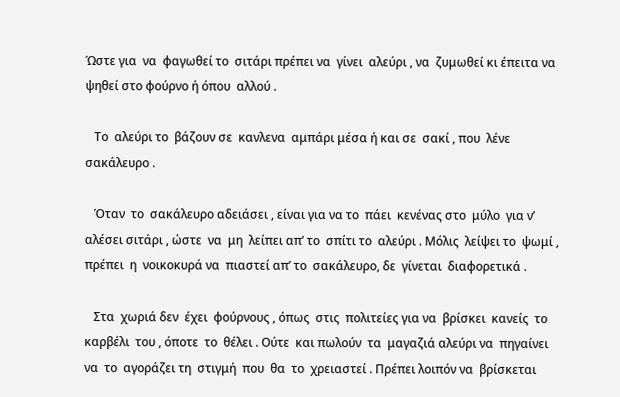Ώστε για  να  φαγωθεί το  σιτάρι πρέπει να  γίνει  αλεύρι , να  ζυμωθεί κι έπειτα να  ψηθεί στο φούρνο ή όπου  αλλού .

   Το  αλεύρι το  βάζουν σε  κανλενα  αμπάρι μέσα ή και σε  σακί , που  λένε  σακάλευρο .

   Όταν  το  σακάλευρο αδειάσει , είναι για να το  πάει  κενένας στο  μύλο  για ν’ αλέσει σιτάρι , ώστε  να  μη  λείπει απ’ το  σπίτι το  αλεύρι . Μόλις  λείψει το  ψωμί , πρέπει  η  νοικοκυρά να  πιαστεί απ’ το  σακάλευρο, δε  γίνεται  διαφορετικά .

   Στα  χωριά δεν  έχει  φούρνους , όπως  στις  πολιτείες για να  βρίσκει  κανείς  το  καρβέλι  του , όποτε  το  θέλει . Ούτε  και πωλούν  τα  μαγαζιά αλεύρι να  πηγαίνει  να  το  αγοράζει τη  στιγμή  που  θα  το  χρειαστεί . Πρέπει λοιπόν να  βρίσκεται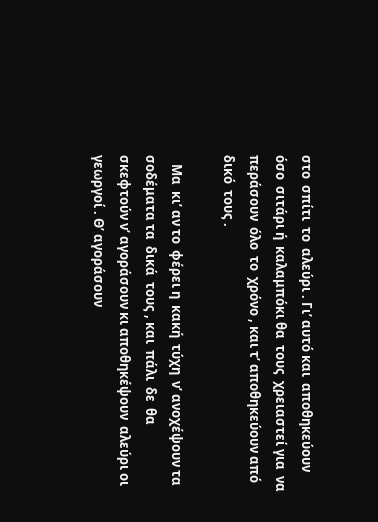στο  σπίτι  το  αλεύρι . Γι’ αυτό και  αποθηκεύουν όσο  σιτάρι ή  καλαμπόκι θα  τους  χρειαστεί για  να  περάσουν  όλο  το  χρόνο , και τ’ αποθηκεύουν από  δικό  τους .

   Μα  κι’ αν το  φέρει η  κακή  τύχη  ν’ ανοχέψουν τα  σοδέματα τα  δικά  τους , και  πάλι  δε  θα  σκεφτούν ν’ αγοράσουν κι αποθηκέψουν  αλεύρι οι  γεωργοί . Θ’ αγοράσουν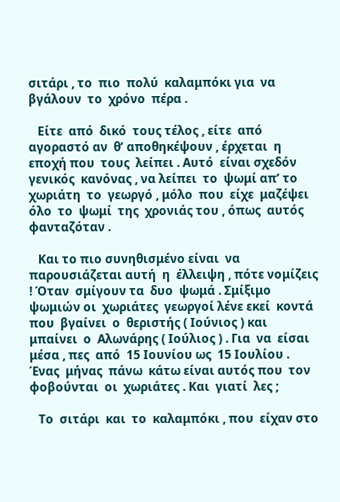σιτάρι , το  πιο  πολύ  καλαμπόκι για  να  βγάλουν  το  χρόνο  πέρα .

   Είτε  από  δικό  τους τέλος , είτε  από  αγοραστό αν  θ’ αποθηκέψουν , έρχεται  η  εποχή που  τους  λείπει . Αυτό  είναι σχεδόν  γενικός  κανόνας , να λείπει  το  ψωμί απ’ το  χωριάτη  το  γεωργό , μόλο  που  είχε  μαζέψει όλο  το  ψωμί  της  χρονιάς του , όπως  αυτός  φανταζόταν .

   Και το πιο συνηθισμένο είναι  να παρουσιάζεται αυτή  η  έλλειψη , πότε νομίζεις ! Όταν  σμίγουν τα  δυο  ψωμά . Σμίξιμο  ψωμιών οι  χωριάτες  γεωργοί λένε εκεί  κοντά που  βγαίνει  ο  θεριστής ( Ιούνιος ) και  μπαίνει  ο  Αλωνάρης ( Ιούλιος ) . Για  να  είσαι  μέσα , πες  από  15 Ιουνίου ως  15 Ιουλίου . Ένας  μήνας  πάνω  κάτω είναι αυτός που  τον  φοβούνται  οι  χωριάτες . Και  γιατί  λες ;

   Το  σιτάρι  και  το  καλαμπόκι , που  είχαν στο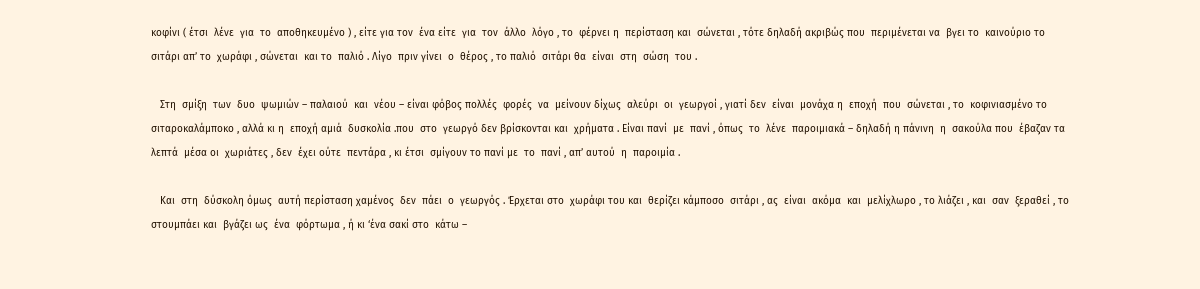κοφίνι ( έτσι  λένε  για  το  αποθηκευμένο ) , είτε για τον  ένα είτε  για  τον  άλλο  λόγο , το  φέρνει η  περίσταση και  σώνεται , τότε δηλαδή ακριβώς που  περιμένεται να  βγει το  καινούριο το  σιτάρι απ’ το  χωράφι , σώνεται  και το  παλιό . Λίγο  πριν γίνει  ο  θέρος , το παλιό  σιτάρι θα  είναι  στη  σώση  του .

   Στη  σμίξη  των  δυο  ψωμιών – παλαιού  και  νέου – είναι φόβος πολλές  φορές  να  μείνουν δίχως  αλεύρι  οι  γεωργοί , γιατί δεν  είναι  μονάχα η  εποχή  που  σώνεται , το  κοφινιασμένο το  σιταροκαλάμποκο , αλλά κι η  εποχή αμιά  δυσκολία .που  στο  γεωργό δεν βρίσκονται και  χρήματα . Είναι πανί  με  πανί , όπως  το  λένε  παροιμιακά – δηλαδή η πάνινη  η  σακούλα που  έβαζαν τα λεπτά  μέσα οι  χωριάτες , δεν  έχει ούτε  πεντάρα , κι έτσι  σμίγουν το πανί με  το  πανί , απ’ αυτού  η  παροιμία .

   Και  στη  δύσκολη όμως  αυτή περίσταση χαμένος  δεν  πάει  ο  γεωργός . Έρχεται στο  χωράφι του και  θερίζει κάμποσο  σιτάρι , ας  είναι  ακόμα  και  μελίχλωρο , το λιάζει , και  σαν  ξεραθεί , το  στουμπάει και  βγάζει ως  ένα  φόρτωμα , ή κι ‘ένα σακί στο  κάτω –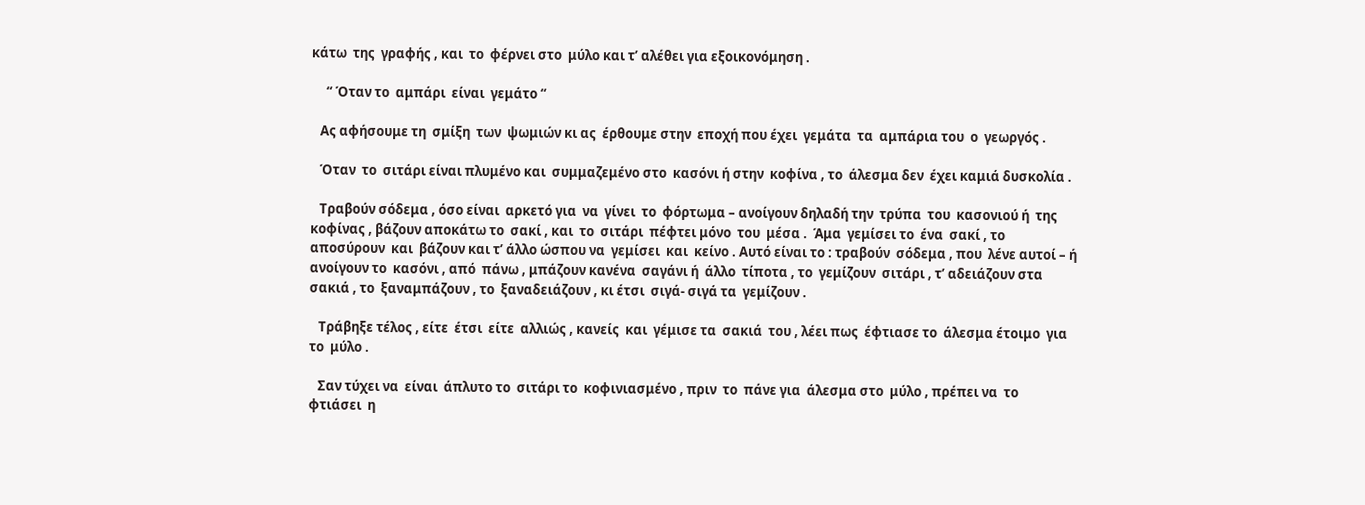κάτω  της  γραφής , και  το  φέρνει στο  μύλο και τ’ αλέθει για εξοικονόμηση .

     “ Όταν το  αμπάρι  είναι  γεμάτο “

   Ας αφήσουμε τη  σμίξη  των  ψωμιών κι ας  έρθουμε στην  εποχή που έχει  γεμάτα  τα  αμπάρια του  ο  γεωργός .

   Όταν  το  σιτάρι είναι πλυμένο και  συμμαζεμένο στο  κασόνι ή στην  κοφίνα , το  άλεσμα δεν  έχει καμιά δυσκολία .

   Τραβούν σόδεμα , όσο είναι  αρκετό για  να  γίνει  το  φόρτωμα – ανοίγουν δηλαδή την  τρύπα  του  κασονιού ή  της  κοφίνας , βάζουν αποκάτω το  σακί , και  το  σιτάρι  πέφτει μόνο  του  μέσα .  Άμα  γεμίσει το  ένα  σακί , το αποσύρουν  και  βάζουν και τ’ άλλο ώσπου να  γεμίσει  και  κείνο . Αυτό είναι το : τραβούν  σόδεμα , που  λένε αυτοί – ή  ανοίγουν το  κασόνι , από  πάνω , μπάζουν κανένα  σαγάνι ή  άλλο  τίποτα , το  γεμίζουν  σιτάρι , τ’ αδειάζουν στα  σακιά , το  ξαναμπάζουν , το  ξαναδειάζουν , κι έτσι  σιγά- σιγά τα  γεμίζουν .

   Τράβηξε τέλος , είτε  έτσι  είτε  αλλιώς , κανείς  και  γέμισε τα  σακιά  του , λέει πως  έφτιασε το  άλεσμα έτοιμο  για  το  μύλο .

   Σαν τύχει να  είναι  άπλυτο το  σιτάρι το  κοφινιασμένο , πριν  το  πάνε για  άλεσμα στο  μύλο , πρέπει να  το  φτιάσει  η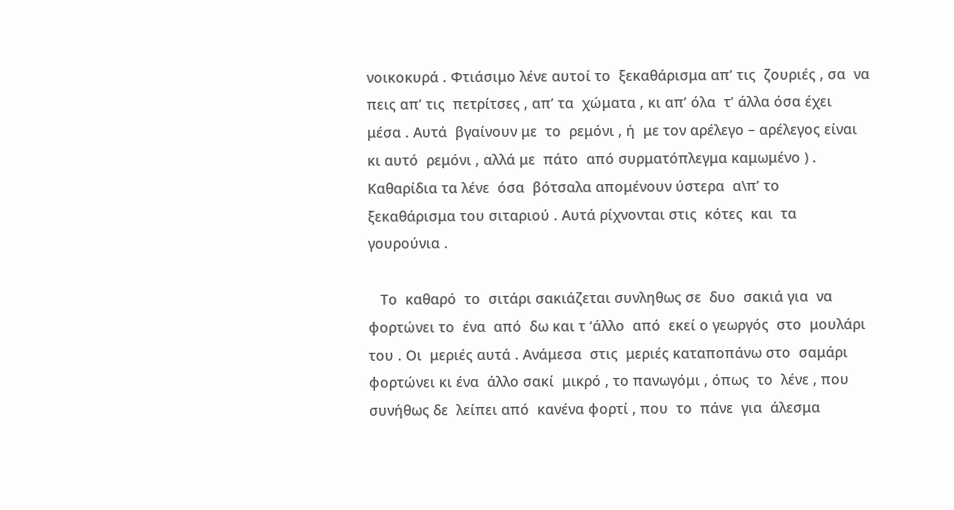νοικοκυρά . Φτιάσιμο λένε αυτοί το  ξεκαθάρισμα απ’ τις  ζουριές , σα  να πεις απ’ τις  πετρίτσες , απ’ τα  χώματα , κι απ’ όλα  τ’ άλλα όσα έχει  μέσα . Αυτά  βγαίνουν με  το  ρεμόνι , ή  με τον αρέλεγο – αρέλεγος είναι  κι αυτό  ρεμόνι , αλλά με  πάτο  από συρματόπλεγμα καμωμένο ) . Καθαρίδια τα λένε  όσα  βότσαλα απομένουν ύστερα  α\π’ το  ξεκαθάρισμα του σιταριού . Αυτά ρίχνονται στις  κότες  και  τα  γουρούνια .

   Το  καθαρό  το  σιτάρι σακιάζεται συνληθως σε  δυο  σακιά για  να  φορτώνει το  ένα  από  δω και τ ‘άλλο  από  εκεί ο γεωργός  στο  μουλάρι  του . Οι  μεριές αυτά . Ανάμεσα  στις  μεριές καταποπάνω στο  σαμάρι φορτώνει κι ένα  άλλο σακί  μικρό , το πανωγόμι , όπως  το  λένε , που  συνήθως δε  λείπει από  κανένα φορτί , που  το  πάνε  για  άλεσμα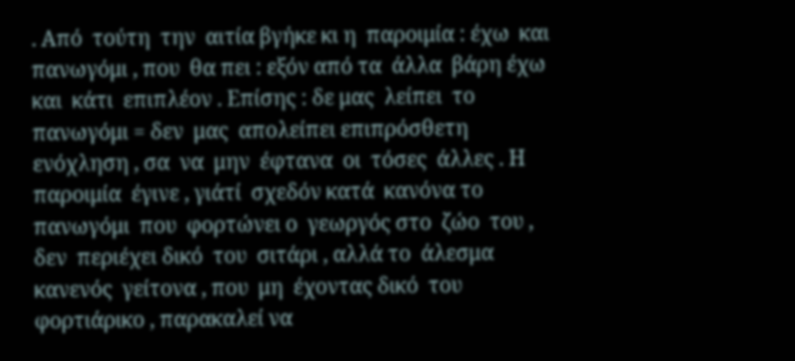. Από  τούτη  την  αιτία βγήκε κι η  παροιμία : έχω  και  πανωγόμι , που  θα πει : εξόν από τα  άλλα  βάρη έχω  και  κάτι  επιπλέον . Επίσης : δε μας  λείπει  το  πανωγόμι = δεν  μας  απολείπει επιπρόσθετη  ενόχληση , σα  να  μην  έφτανα  οι  τόσες  άλλες . Η παροιμία  έγινε , γιάτί  σχεδόν κατά  κανόνα το  πανωγόμι  που  φορτώνει ο  γεωργός στο  ζώο  του , δεν  περιέχει δικό  του  σιτάρι , αλλά το  άλεσμα  κανενός  γείτονα , που  μη  έχοντας δικό  του  φορτιάρικο , παρακαλεί να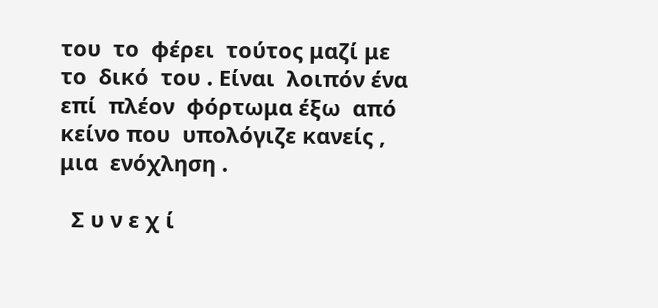του  το  φέρει  τούτος μαζί με  το  δικό  του . Είναι  λοιπόν ένα επί  πλέον  φόρτωμα έξω  από  κείνο που  υπολόγιζε κανείς , μια  ενόχληση .

  Σ υ ν ε χ ί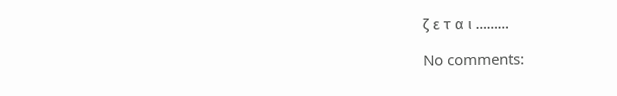ζ ε τ α ι ………

No comments: